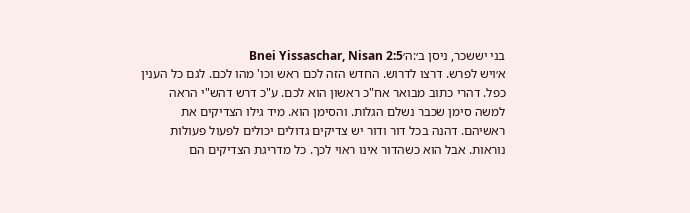בני יששכר, ניסן ב׳:ה׳Bnei Yissaschar, Nisan 2:5
א׳ויש לפרש. דרצו לדרוש. החדש הזה לכם ראש וכו' מהו לכם. לגם כל הענין כפל. דהרי כתוב מבואר אח"כ ראשון הוא לכם. ע"כ דרש דהש"י הראה למשה סימן שכבר נשלם הגלות. והסימן הוא. מיד גילו הצדיקים את ראשיהם. דהנה בכל דור ודור יש צדיקים גדולים יכולים לפעול פעולות נוראות. אבל הוא כשהדור אינו ראוי לכך. כל מדריגת הצדיקים הם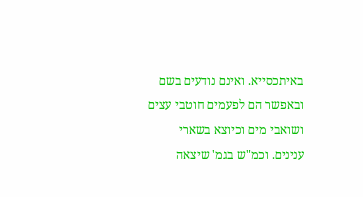באיתכסייא. ואינם נודעים בשם ובאפשר הם לפעמים חוטבי עצים ושואבי מים וכיוצא בשארי ענינים. וכמ"ש בגמ' שיצאה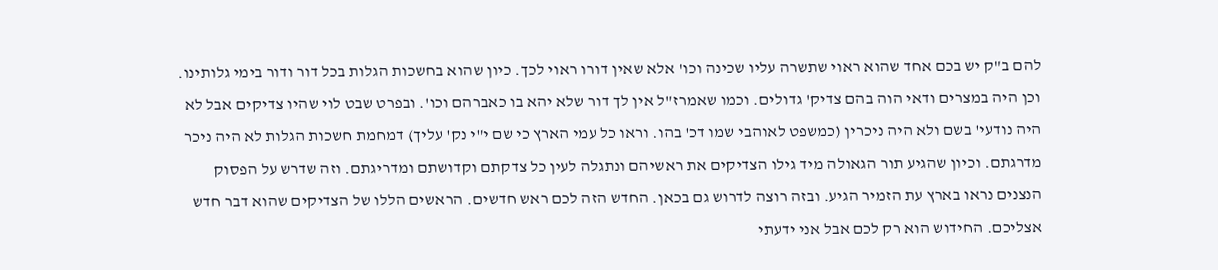להם ב"ק יש בכם אחד שהוא ראוי שתשרה עליו שכינה וכו' אלא שאין דורו ראוי לכך. כיון שהוא בחשכות הגלות בכל דור ודור בימי גלותינו. וכן היה במצרים ודאי הוה בהם צדיק' גדולים. וכמו שאמרז"ל אין לך דור שלא יהא בו כאברהם וכו'. ובפרט שבט לוי שהיו צדיקים אבל לא היה נודעי' בשם ולא היה ניכרין (כמשפט לאוהבי שמו דכ' בהו. וראו כל עמי הארץ כי שם י"י נק' עליך) דמחמת חשכות הגלות לא היה ניכר מדרגתם. וכיון שהגיע תור הגאולה מיד גילו הצדיקים את ראשיהם ונתגלה לעין כל צדקתם וקדושתם ומדריגתם. וזה שדרש על הפסוק הנצנים נראו בארץ עת הזמיר הגיע. ובזה רוצה לדרוש גם בכאן. החדש הזה לכם ראש חדשים. הראשים הללו של הצדיקים שהוא דבר חדש אצליכם. החידוש הוא רק לכם אבל אני ידעתי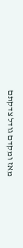מאז ומקדם גודל צדקתם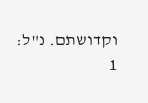וקדושתם. נ"ל:
1